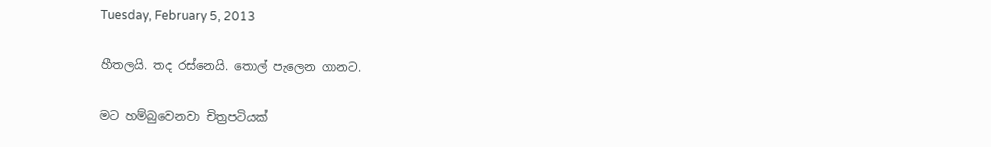Tuesday, February 5, 2013

හීතලයි. තද රස්නෙයි. තොල් පැලෙන ගානට.

මට හම්බුවෙනවා චිත්‍රපටියක්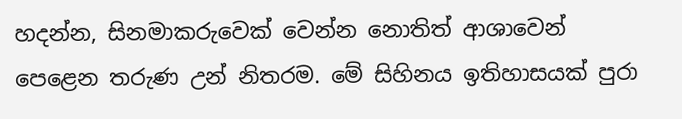හදන්න, සිනමාකරුවෙක් වෙන්න නොතිත් ආශාවෙන් පෙළෙන තරුණ උන් නිතරම. මේ සිහිනය ඉතිහාසයක් පුරා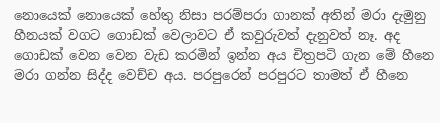නොයෙක් නොයෙක් හේතු නිසා පරම්පරා ගානක් අතින් මරා දැමුනු හීනයක් වගට ගොඩක් වෙලාවට ඒ කවුරුවත් දැනුවත් නෑ. අද ගොඩක් වෙන වෙන වැඩ කරමින් ඉන්න අය චිත්‍රපටි ගැන මේ හීනෙ මරා ගන්න සිද්ද වෙච්ච අය. පරපුරෙන් පරපුරට තාමත් ඒ හීනෙ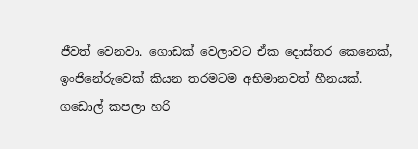ජීවත් වෙනවා. ගොඩක් වෙලාවට ඒක දොස්තර කෙනෙක්, ඉංජිනේරුවෙක් කියන තරමටම අභිමානවත් හීනයක්. ගඩොල් කපලා හරි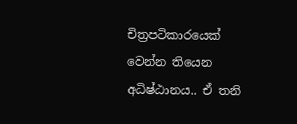චිත්‍රපටිකාරයෙක් වෙන්න තියෙන අධිෂ්ඨානය.. ඒ තනි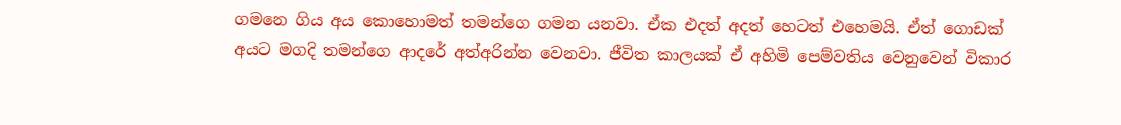ගමනෙ ගිය අය කොහොමත් තමන්ගෙ ගමන යනවා. ඒක එදත් අදත් හෙටත් එහෙමයි. ඒත් ගොඩක් අයට මගදි තමන්ගෙ ආදරේ අත්අරින්න වෙනවා. ජීවිත කාලයක් ඒ අහිමි පෙම්වතිය වෙනුවෙන් විකාර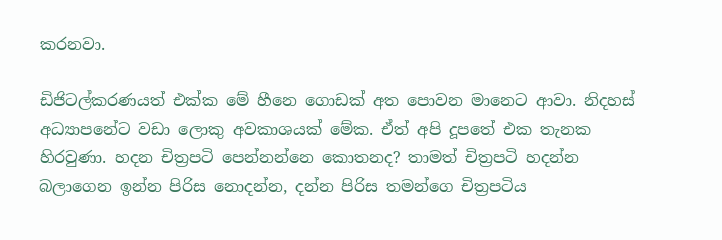කරනවා.

ඩිජිටල්කරණයත් එක්ක මේ හීනෙ ගොඩක් අත පොවන මානෙට ආවා. නිදහස් අධ්‍යාපනේට වඩා ලොකු අවකාශයක් මේක. ඒත් අපි දූපතේ එක තැනක හිරවුණා. හදන චිත්‍රපටි පෙන්නන්නෙ කොතනද? තාමත් චිත්‍රපටි හදන්න බලාගෙන ඉන්න පිරිස නොදන්න, දන්න පිරිස තමන්ගෙ චිත්‍රපටිය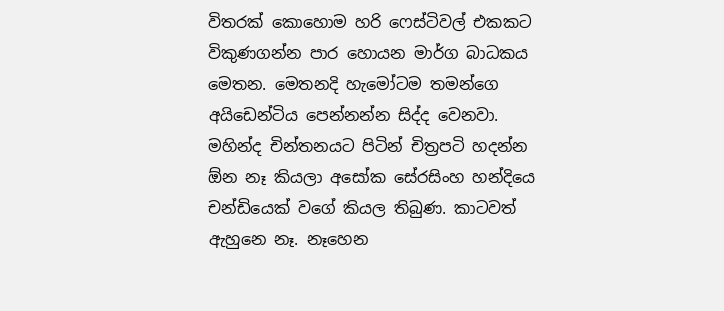විතරක් කොහොම හරි ෆෙස්ටිවල් එකකට විකුණගන්න පාර හොයන මාර්ග බාධකය මෙතන. මෙතනදි හැමෝටම තමන්ගෙ අයිඩෙන්ටිය පෙන්නන්න සිද්ද වෙනවා. මහින්ද චින්තනයට පිටින් චිත්‍රපටි හදන්න  ඕන නෑ කියලා අසෝක සේරසිංහ හන්දියෙ චන්ඩියෙක් වගේ කියල තිබුණ. කාටවත් ඇහුනෙ නෑ. නෑහෙන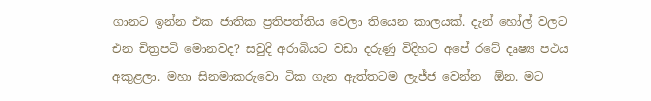ගානට ඉන්න එක ජාතික ප්‍රතිපත්තිය වෙලා තියෙන කාලයක්. දැන් හෝල් වලට එන චිත්‍රපටි මොනවද? සවුදි අරාබියට වඩා දරුණු විදිහට අපේ රටේ දෘෂ්‍ය පථය අකුළලා. මහා සිනමාකරුවො ටික ගැන ඇත්තටම ලැජ්ජ වෙන්න  ඕන. මට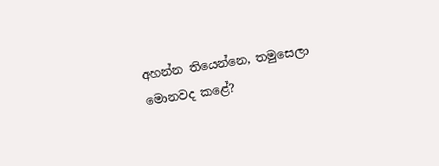අහන්න තියෙන්නෙ, තමුසෙලා මොනවද කළේ?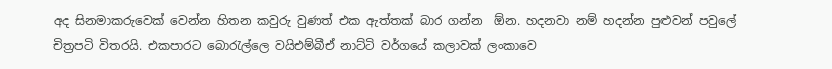අද සිනමාකරුවෙක් වෙන්න හිතන කවුරු වුණත් එක ඇත්තක් බාර ගන්න  ඕන. හදනවා නම් හදන්න පුළුවන් පවුලේ චිත්‍රපටි විතරයි. එකපාරට බොරැල්ලෙ වයිඑම්බීඒ නාට්ටි වර්ගයේ කලාවක් ලංකාවෙ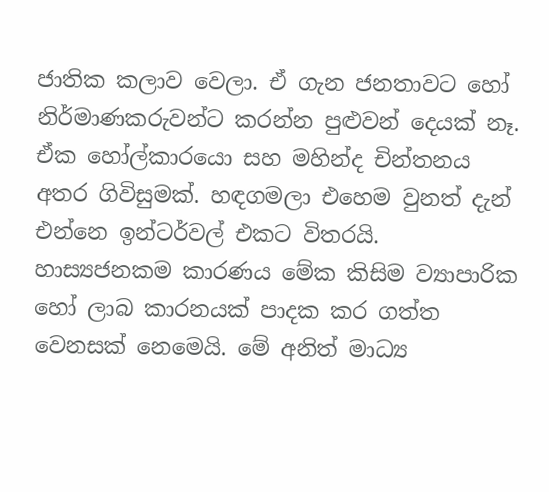ජාතික කලාව වෙලා. ඒ ගැන ජනතාවට හෝ නිර්මාණකරුවන්ට කරන්න පුළුවන් දෙයක් නෑ. ඒක හෝල්කාරයො සහ මහින්ද චින්තනය අතර ගිවිසුමක්. හඳගමලා එහෙම වුනත් දැන් එන්නෙ ඉන්ටර්වල් එකට විතරයි. හාස්‍යජනකම කාරණය මේක කිසිම ව්‍යාපාරික හෝ ලාබ කාරනයක් පාදක කර ගත්ත වෙනසක් නෙමෙයි. මේ අනිත් මාධ්‍ය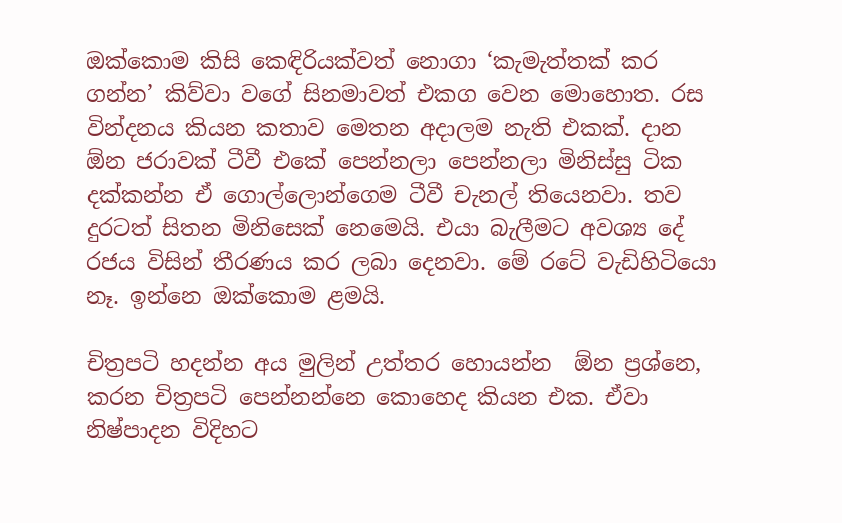ඔක්කොම කිසි කෙඳිරියක්වත් නොගා ‘කැමැත්තක් කර ගන්න’ කිව්වා වගේ සිනමාවත් එකග වෙන මොහොත. රස වින්දනය කියන කතාව මෙතන අදාලම නැති එකක්. දාන  ඕන ජරාවක් ටීවී එකේ පෙන්නලා පෙන්නලා මිනිස්සු ටික දක්කන්න ඒ ගොල්ලොන්ගෙම ටීවී චැනල් තියෙනවා. තව දුරටත් සිතන මිනිසෙක් නෙමෙයි. එයා බැලීමට අවශ්‍ය දේ රජය විසින් තීරණය කර ලබා දෙනවා. මේ රටේ වැඩිහිටියො නෑ. ඉන්නෙ ඔක්කොම ළමයි.

චිත්‍රපටි හදන්න අය මුලින් උත්තර හොයන්න  ඕන ප්‍රශ්නෙ, කරන චිත්‍රපටි පෙන්නන්නෙ කොහෙද කියන එක. ඒවා නිෂ්පාදන විදිහට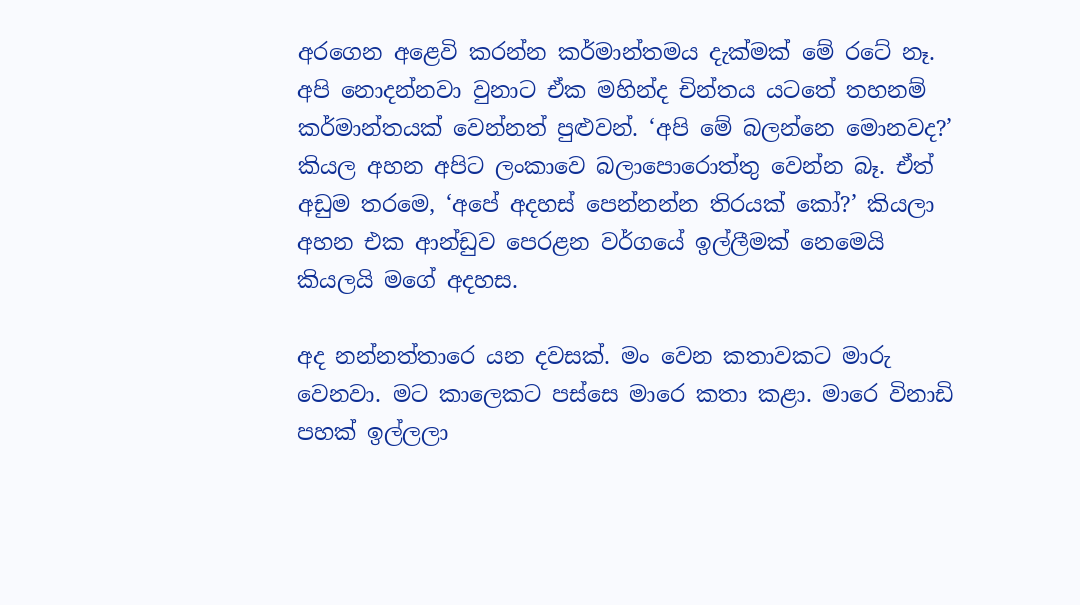අරගෙන අළෙවි කරන්න කර්මාන්තමය දැක්මක් මේ රටේ නෑ. අපි නොදන්නවා වුනාට ඒක මහින්ද චින්තය යටතේ තහනම් කර්මාන්තයක් වෙන්නත් පුළුවන්. ‘අපි මේ බලන්නෙ මොනවද?’ කියල අහන අපිට ලංකාවෙ බලාපොරොත්තු වෙන්න බෑ. ඒත් අඩුම තරමෙ, ‘අපේ අදහස් පෙන්නන්න තිරයක් කෝ?’ කියලා අහන එක ආන්ඩුව පෙරළන වර්ගයේ ඉල්ලීමක් නෙමෙයි කියලයි මගේ අදහස.

අද නන්නත්තාරෙ යන දවසක්. මං වෙන කතාවකට මාරු වෙනවා. මට කාලෙකට පස්සෙ මාරෙ කතා කළා. මාරෙ විනාඩි පහක් ඉල්ලලා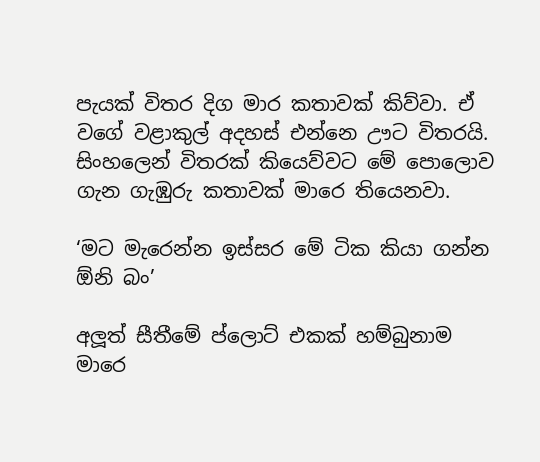පැයක් විතර දිග මාර කතාවක් කිව්වා. ඒ වගේ වළාකුල් අදහස් එන්නෙ ඌට විතරයි. සිංහලෙන් විතරක් කියෙව්වට මේ පොලොව ගැන ගැඹුරු කතාවක් මාරෙ තියෙනවා.

‘මට මැරෙන්න ඉස්සර මේ ටික කියා ගන්න  ඕනි බං’

අලූත් සීතීමේ ප්ලොට් එකක් හම්බුනාම මාරෙ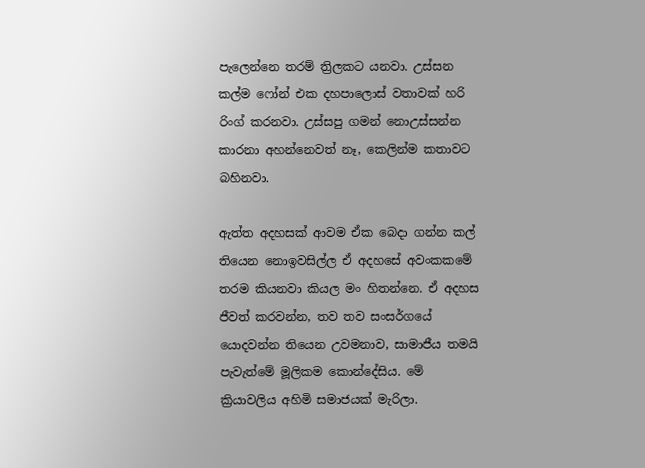පැලෙන්නෙ තරම් ත්‍රිලකට යනවා. උස්සන කල්ම ෆෝන් එක දහපාලොස් වතාවක් හරි රිංග් කරනවා. උස්සපු ගමන් නොඋස්සන්න කාරනා අහන්නෙවත් නෑ, කෙලින්ම කතාවට බහිනවා.

ඇත්ත අදහසක් ආවම ඒක බෙදා ගන්න කල් තියෙන නොඉවසිල්ල ඒ අදහසේ අවංකකමේ තරම කියනවා කියල මං හිතන්නෙ. ඒ අදහස ජීවත් කරවන්න, තව තව සංසර්ගයේ යොදවන්න තියෙන උවමනාව, සාමාජීය තමයි පැවැත්මේ මූලිකම කොන්දේසිය. මේ ක්‍රියාවලිය අහිමි සමාජයක් මැරිලා.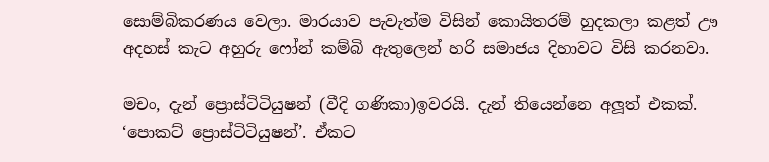සොම්බිකරණය වෙලා. මාරයාව පැවැත්ම විසින් කොයිතරම් හුදකලා කළත් ඌ අදහස් කැට අහුරු ෆෝන් කම්බි ඇතුලෙන් හරි සමාජය දිහාවට විසි කරනවා.

මචං, දැන් ප්‍රොස්ටිටියුෂන් (වීදි ගණිකා)ඉවරයි. දැන් තියෙන්නෙ අලූත් එකක්. ‘පොකට් ප්‍රොස්ටිටියුෂන්’. ඒකට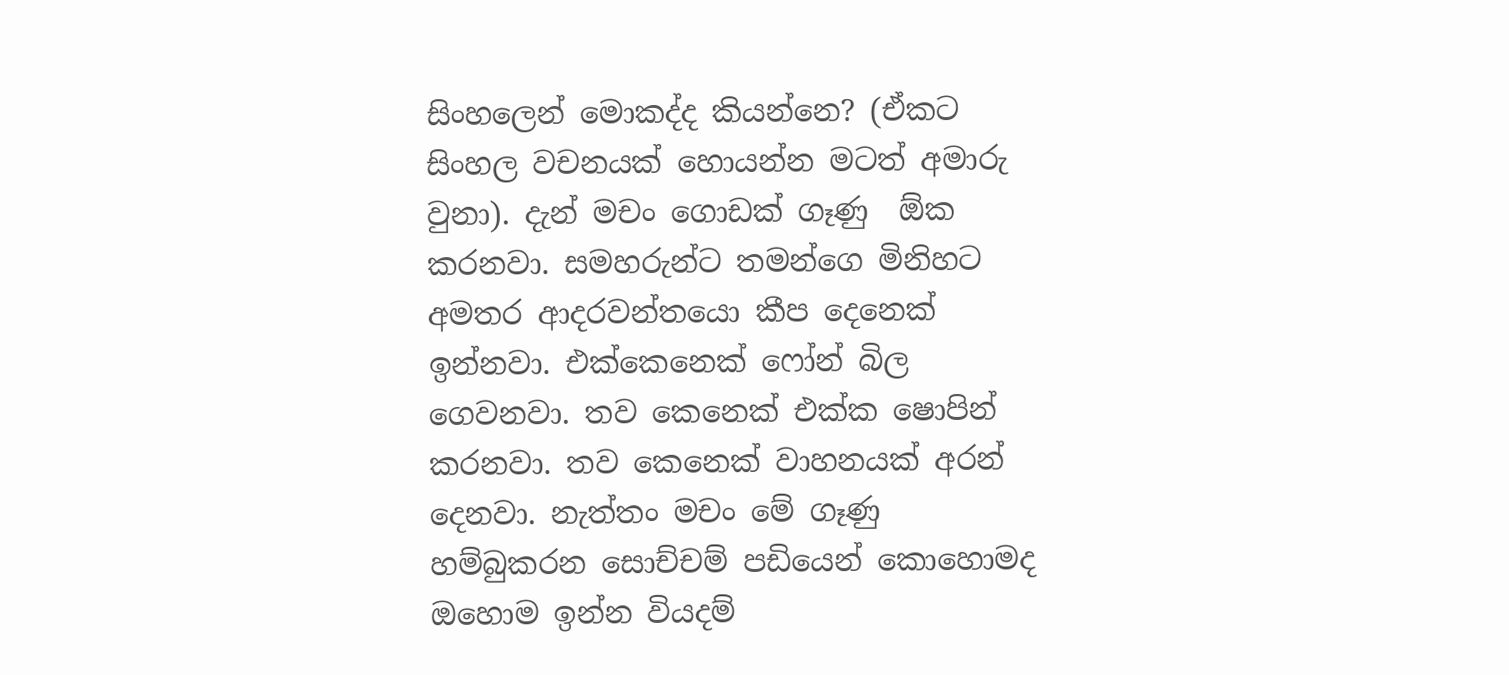සිංහලෙන් මොකද්ද කියන්නෙ? (ඒකට සිංහල වචනයක් හොයන්න මටත් අමාරු වුනා). දැන් මචං ගොඩක් ගෑණු  ඕක කරනවා. සමහරුන්ට තමන්ගෙ මිනිහට අමතර ආදරවන්තයො කීප දෙනෙක් ඉන්නවා. එක්කෙනෙක් ෆෝන් බිල ගෙවනවා. තව කෙනෙක් එක්ක ෂොපින් කරනවා. තව කෙනෙක් වාහනයක් අරන් දෙනවා. නැත්තං මචං මේ ගෑණු හම්බුකරන සොච්චම් පඩියෙන් කොහොමද ඔහොම ඉන්න වියදම්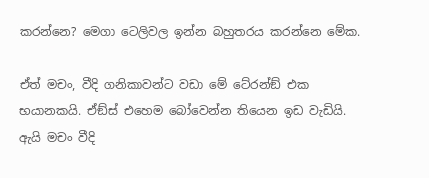කරන්නෙ? මෙගා ටෙලිවල ඉන්න බහුතරය කරන්නෙ මේක.

ඒත් මචං, වීදි ගනිකාවන්ට වඩා මේ ටේ‍රන්ඞ් එක භයානකයි. ඒඞ්ස් එහෙම බෝවෙන්න තියෙන ඉඩ වැඩියි. ඇයි මචං වීදි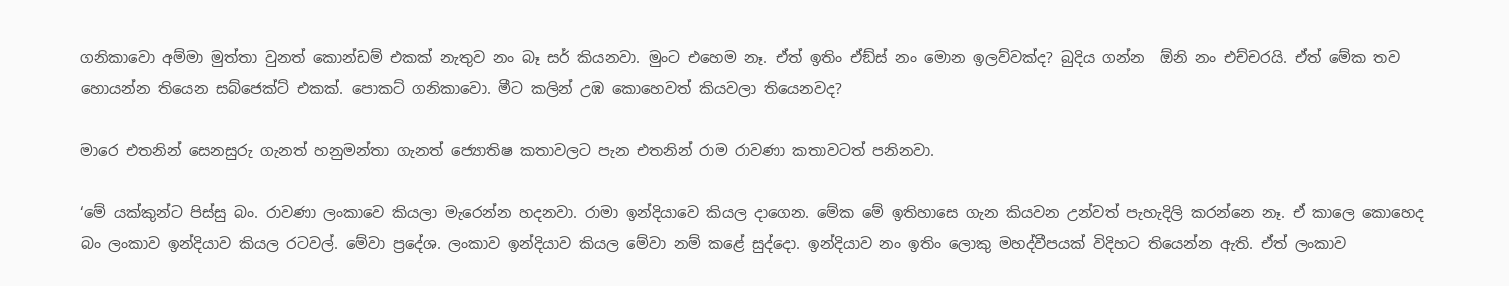ගනිකාවො අම්මා මුත්තා වුනත් කොන්ඩම් එකක් නැතුව නං බෑ සර් කියනවා. මුංට එහෙම නෑ. ඒත් ඉතිං ඒඞ්ස් නං මොන ඉලව්වක්ද? බුදිය ගන්න  ඕනි නං එච්චරයි. ඒත් මේක තව හොයන්න තියෙන සබ්ජෙක්ට් එකක්. පොකට් ගනිකාවො. මීට කලින් උඹ කොහෙවත් කියවලා තියෙනවද?

මාරෙ එතනින් සෙනසුරු ගැනත් හනුමන්තා ගැනත් ජ්‍යොතිෂ කතාවලට පැන එතනින් රාම රාවණා කතාවටත් පනිනවා.

‘මේ යක්කුන්ට පිස්සු බං. රාවණා ලංකාවෙ කියලා මැරෙන්න හදනවා. රාමා ඉන්දියාවෙ කියල දාගෙන. මේක මේ ඉතිහාසෙ ගැන කියවන උන්වත් පැහැදිලි කරන්නෙ නෑ. ඒ කාලෙ කොහෙද බං ලංකාව ඉන්දියාව කියල රටවල්. මේවා ප්‍රදේශ. ලංකාව ඉන්දියාව කියල මේවා නම් කළේ සුද්දො. ඉන්දියාව නං ඉතිං ලොකු මහද්වීපයක් විදිහට තියෙන්න ඇති. ඒත් ලංකාව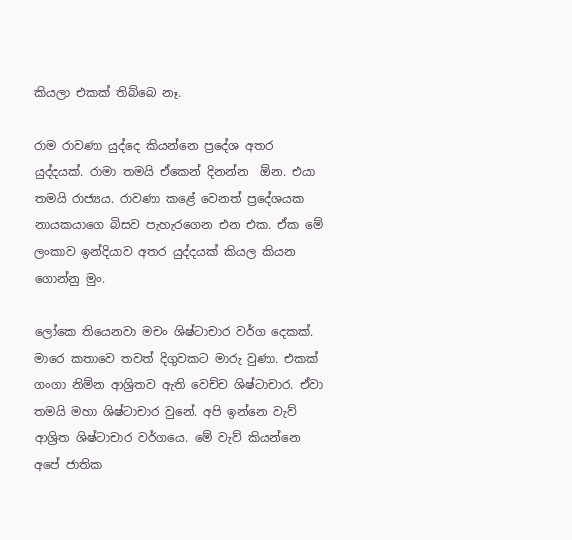කියලා එකක් තිබ්බෙ නෑ.

රාම රාවණා යුද්දෙ කියන්නෙ ප්‍රදේශ අතර යුද්දයක්. රාමා තමයි ඒකෙන් දිනන්න  ඕන. එයා තමයි රාජ්‍යය. රාවණා කළේ වෙනත් ප්‍රදේශයක නායකයාගෙ බිසව පැහැරගෙන එන එක. ඒක මේ ලංකාව ඉන්දියාව අතර යුද්දයක් කියල කියන ගොන්නු මුං.

ලෝකෙ තියෙනවා මචං ශිෂ්ටාචාර වර්ග දෙකක්. මාරෙ කතාවෙ තවත් දිගුවකට මාරු වුණා. එකක් ගංගා නිම්න ආශ්‍රිතව ඇති වෙච්ච ශිෂ්ටාචාර. ඒවා තමයි මහා ශිෂ්ටාචාර වුනේ. අපි ඉන්නෙ වැව් ආශ්‍රිත ශිෂ්ටාචාර වර්ගයෙ. මේ වැව් කියන්නෙ අපේ ජාතික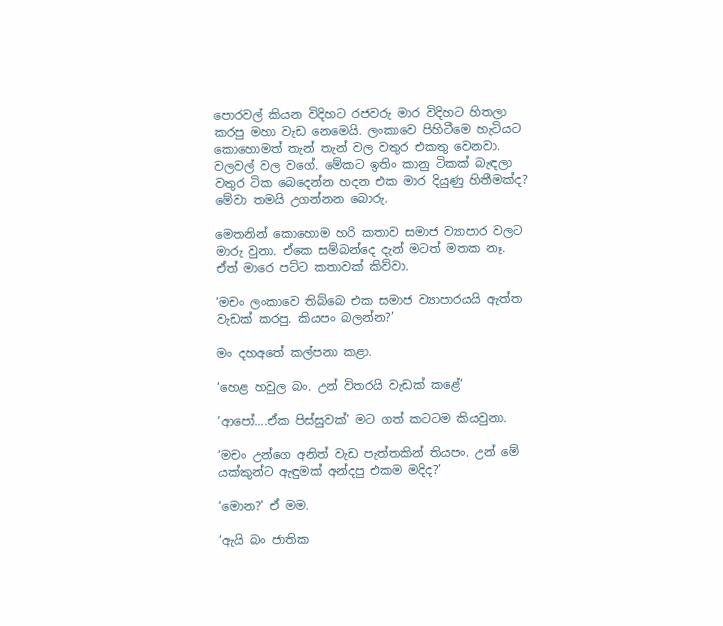පොරවල් කියන විදිහට රජවරු මාර විදිහට හිතලා කරපු මහා වැඩ නෙමෙයි. ලංකාවෙ පිහිටීමෙ හැටියට කොහොමත් තැන් තැන් වල වතුර එකතු වෙනවා. වලවල් වල වගේ. මේකට ඉතිං කානු ටිකක් බැඳලා වතුර ටික බෙදෙන්න හදන එක මාර දියුණු හිතීමක්ද? මේවා තමයි උගන්නන බොරු.

මෙතනින් කොහොම හරි කතාව සමාජ ව්‍යාපාර වලට මාරු වුනා. ඒකෙ සම්බන්දෙ දැන් මටත් මතක නෑ. ඒත් මාරෙ පට්ට කතාවක් කිව්වා.

‘මචං ලංකාවෙ තිබ්බෙ එක සමාජ ව්‍යාපාරයයි ඇත්ත වැඩක් කරපු. කියපං බලන්න?’

මං දහඅතේ කල්පනා කළා.

‘හෙළ හවුල බං. උන් විතරයි වැඩක් කළේ’

‘ආපෝ....ඒක පිස්සුවක්’ මට ගත් කටටම කියවුනා.

‘මචං උන්ගෙ අනිත් වැඩ පැත්තකින් තියපං. උන් මේ යක්කුන්ට ඇඳුමක් අන්දපු එකම මදිද?’

‘මොන?’ ඒ මම.

‘ඇයි බං ජාතික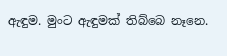ඇඳුම. මුංට ඇඳුමක් තිබ්බෙ නෑනෙ.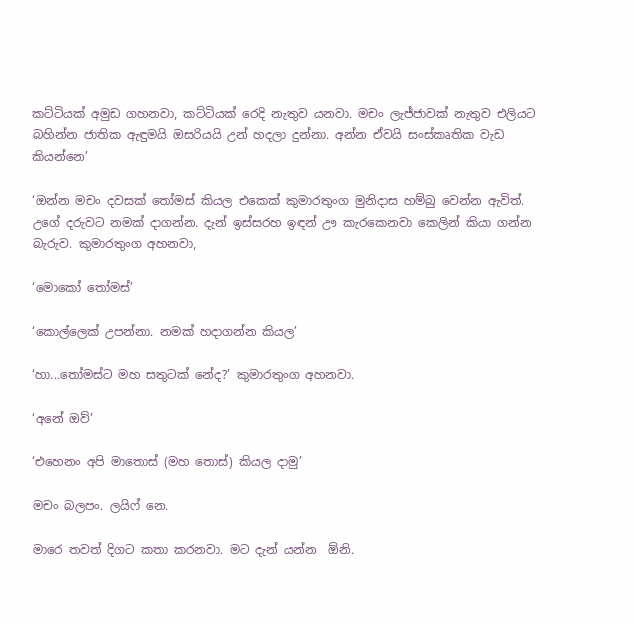කට්ටියක් අමුඩ ගහනවා, කට්ටියක් රෙදි නැතුව යනවා. මචං ලැජ්ජාවක් නැතුව එලියට බහින්න ජාතික ඇඳුමයි ඔසරියයි උන් හදලා දුන්නා. අන්න ඒවයි සංස්කෘතික වැඩ කියන්නෙ’

‘ඔන්න මචං දවසක් තෝමස් කියල එකෙක් කුමාරතුංග මුනිදාස හම්බු වෙන්න ඇවිත්. උගේ දරුවට නමක් දාගන්න. දැන් ඉස්සරහ ඉඳන් ඌ කැරකෙනවා කෙලින් කියා ගන්න බැරුව. කුමාරතුංග අහනවා,

‘මොකෝ තෝමස්’

‘කොල්ලෙක් උපන්නා. නමක් හදාගන්න කියල’

‘හා...තෝමස්ට මහ සතුටක් නේද?’ කුමාරතුංග අහනවා.

‘අනේ ඔව්’

‘එහෙනං අපි මාතොස් (මහ තොස්) කියල දාමු’

මචං බලපං. ලයිෆ් නෙ.

මාරෙ තවත් දිගට කතා කරනවා. මට දැන් යන්න  ඕනි.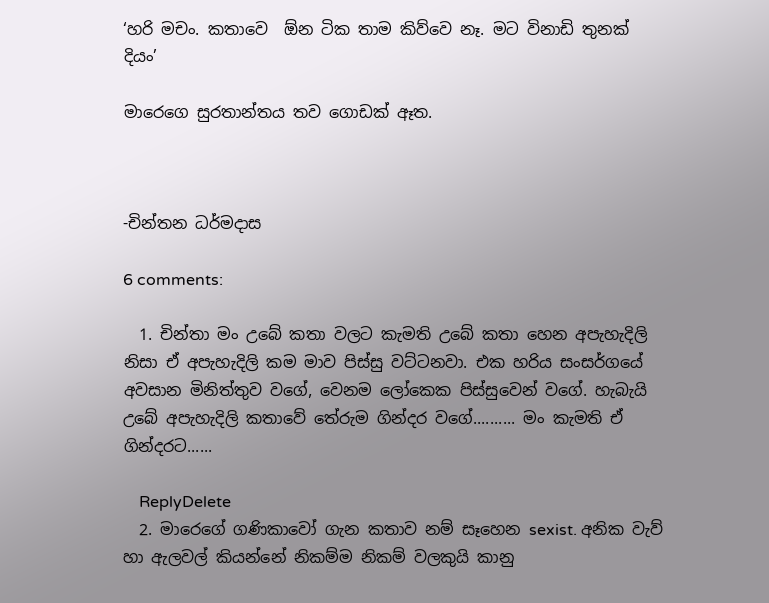‘හරි මචං. කතාවෙ  ඕන ටික තාම කිව්වෙ නෑ. මට විනාඩි තුනක් දියං’

මාරෙගෙ සුරතාන්තය තව ගොඩක් ඈත.



-චින්තන ධර්මදාස

6 comments:

  1. චින්තා මං උබේ කතා වලට කැමති උබේ කතා හෙන අපැහැදිලි නිසා ඒ අපැහැදිලි කම මාව පිස්සු වට්ටනවා. එක හරිය සංසර්ගයේ අවසාන මිනිත්තුව වගේ, වෙනම ලෝකෙක පිස්සුවෙන් වගේ. හැබැයි උබේ අපැහැදිලි කතාවේ තේරුම ගින්දර වගේ.......... මං කැමති ඒ ගින්දරට......

    ReplyDelete
  2. මාරෙගේ ගණිකාවෝ ගැන කතාව නම් සෑහෙන sexist. අනික වැව් හා ඇලවල් කියන්නේ නිකම්ම නිකම් වලකුයි කානු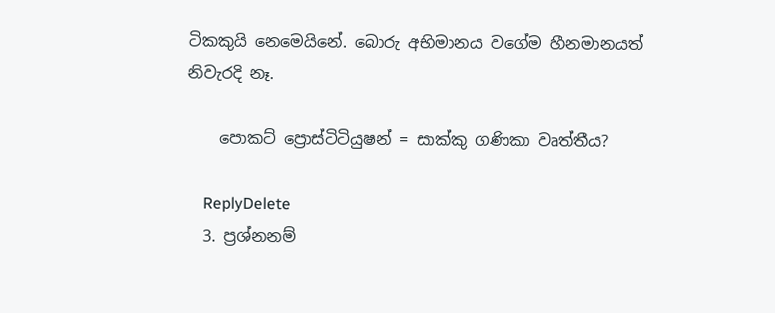ටිකකුයි නෙමෙයිනේ. බොරු අභිමානය වගේම හීනමානයත් නිවැරදි නෑ.

    පොකට් ප්‍රොස්ටිටියුෂන් = සාක්කු ගණිකා වෘත්තීය?

    ReplyDelete
  3. ප්‍රශ්නනම්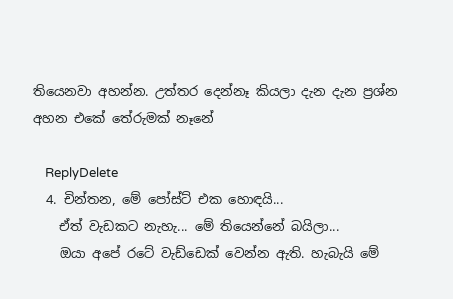තියෙනවා අහන්න. උත්තර දෙන්නෑ කියලා දැන දැන ප්‍රශ්න අහන එකේ තේරුමක් නෑනේ

    ReplyDelete
  4. චින්තන, මේ පෝස්ට් එක හොඳයි...
    ඒත් වැඩකට නැහැ... මේ තියෙන්නේ බයිලා...
    ඔයා අපේ රටේ වැඩ්ඩෙක් වෙන්න ඇති. හැබැයි මේ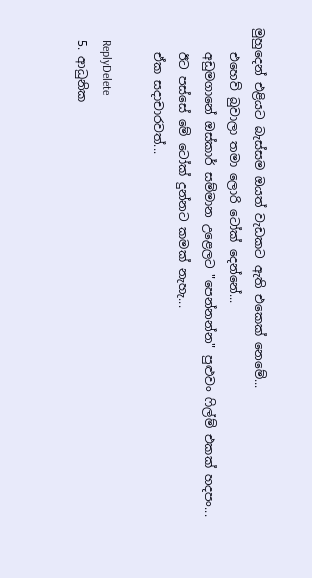මුහුදෙන් එළියට බැස්සම ඔයත් වැඩකට ඇති එකෙක් නෙමේ...
    එහෙව් බුවාලා තමා ලොරි ටෝක් දෙන්නේ...
    අඩුමගානේ ඔස්කාර් සම්මාන උළෙලට "පෙන්නන්න" පුළුවං ෆිල්ම් එකක් හදපං...
    ඊට පස්සේ මේ ටෝක් දුන්නට කමක් නැහැ...
    ඒක සදාචාරවත්...

    ReplyDelete
  5. ආධුනික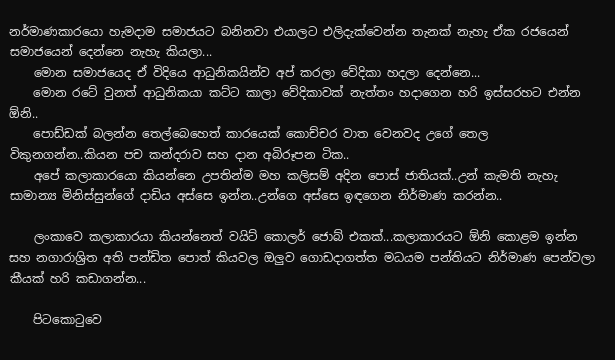නර්මාණකාරයො හැමදාම සමාජයට බනිනවා එයාලට එලිදැක්වෙන්න තැනක් නැහැ ඒක රජයෙන් සමාජයෙන් දෙන්නෙ නැහැ කියලා...
    මොන සමාජයෙද ඒ විදියෙ ආධුනිකයින්ව අප් කරලා වේදිකා හදලා දෙන්නෙ...
    මොන රටේ වුනත් ආධුනිකයා කට්ට කාලා වේදිකාවක් නැත්තං හදාගෙන හරි ඉස්සරහට එන්න ඕනි..
    පොඩ්ඩක් බලන්න තෙල්බෙහෙත් කාරයෙක් කොච්චර වාත වෙනවද උගේ තෙල විකුනගන්න..කියන පච කන්දරාව සහ දාන අබිරූපන ටික..
    අපේ කලාකාරයො කියන්නෙ උපතින්ම මහ කලිසම් අදින පොස් ජාතියක්..උන් කැමති නැහැ සාමාන්‍ය මිනිස්සුන්ගේ දාඩිය අස්සෙ ඉන්න..උන්ගෙ අස්සෙ ඉඳගෙන නිර්මාණ කරන්න..

    ලංකාවෙ කලාකාරයා කියන්නෙත් වයිට් කොලර් ජොබ් එකක්...කලාකාරයට ඕනි කොළම ඉන්න සහ නගාරාශ්‍රිත අති පන්ඩිත පොත් කියවල ඔලුව ගොඩදාගත්ත මධයම පන්තියට නිර්මාණ පෙන්වලා කීයක් හරි කඩාගන්න...

    පිටකොටුවෙ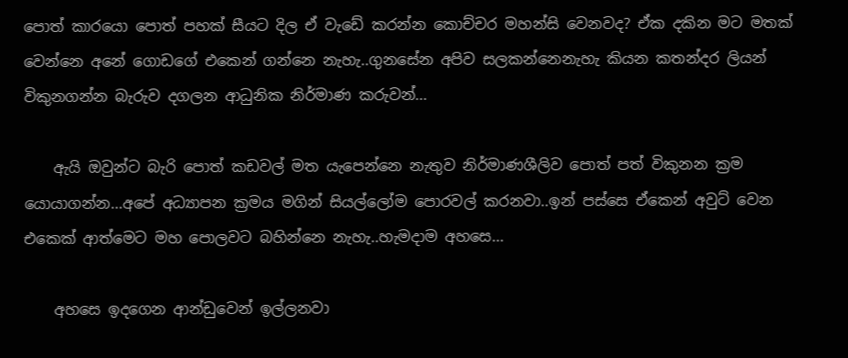පොත් කාරයො පොත් පහක් සීයට දිල ඒ වැඩේ කරන්න කොච්චර මහන්සි වෙනවද? ඒක දකින මට මතක් වෙන්නෙ අනේ ගොඩගේ එකෙන් ගන්නෙ නැහැ..ගුනසේන අපිව සලකන්නෙනැහැ කියන කතන්දර ලියන් විකුනගන්න බැරුව දගලන ආධුනික නිර්මාණ කරුවන්...

    ඇයි ඔවුන්ට බැරි පොත් කඩවල් මත යැපෙන්නෙ නැතුව නිර්මාණශීලිව පොත් පත් විකුනන ක්‍රම යොයාගන්න...අපේ අධ්‍යාපන ක්‍රමය මගින් සියල්ලෝම පොරවල් කරනවා..ඉන් පස්සෙ ඒකෙන් අවුට් වෙන එකෙක් ආත්මෙට මහ පොලවට බහින්නෙ නැහැ..හැමදාම අහසෙ...

    අහසෙ ඉදගෙන ආන්ඩුවෙන් ඉල්ලනවා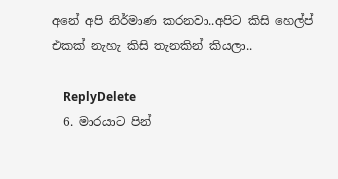අනේ අපි නිර්මාණ කරනවා..අපිට කිසි හෙල්ප් එකක් නැහැ කිසි තැනකින් කියලා..

    ReplyDelete
  6. මාරයාට පින්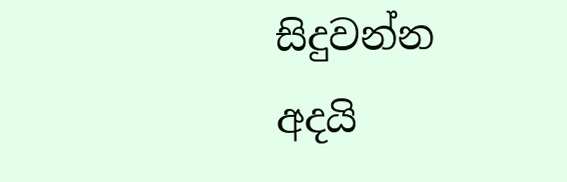සිදුවන්න අදයි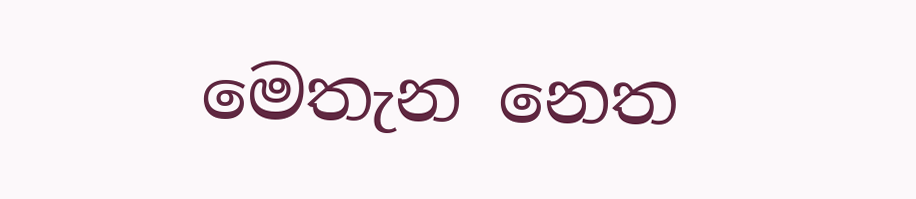මෙතැන නෙත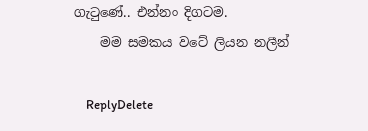ගැටුණේ.. එන්නං දිගටම.
    මම සමකය වටේ ලියන නලීන්

    ReplyDelete